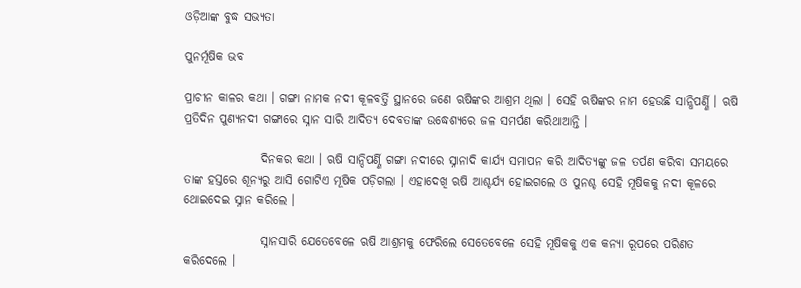ଓଡ଼ିଆଙ୍କ ବୁଦ୍ଧ ସଭ୍ୟତା

ପୁନର୍ମୂଷିକ ଭବ

ପ୍ରାଚୀନ କାଳର କଥା । ଗଙ୍ଗା ନାମକ ନଦୀ କୂଳବର୍ତ୍ତି ସ୍ଥାନରେ ଜଣେ ଋଷିଙ୍କର ଆଶ୍ରମ ଥିଲା । ସେହି ଋଷିଙ୍କର ନାମ ହେଉଛି ସାନ୍ଧିପର୍ଣ୍ଣି । ଋଷି ପ୍ରତିଦିନ ପୁଣ୍ୟନଦୀ ଗଙ୍ଗାରେ ସ୍ନାନ ସାରି ଆଦିତ୍ୟ ଦେବତାଙ୍କ ଉଦ୍ଧେଶ୍ୟରେ ଜଳ ସମର୍ପଣ କରିଥାଆନ୍ତି ।

                ଦିନକର କଥା । ଋଷି ସାନ୍ଦିପର୍ଣ୍ଣି ଗଙ୍ଗା ନଦୀରେ ସ୍ନାନାଦି କାର୍ଯ୍ୟ ସମାପନ କରି ଆଦିତ୍ୟଙ୍କୁ ଜଳ ତର୍ପଣ କରିବା ସମୟରେ ତାଙ୍କ ହସ୍ତରେ ଶୂନ୍ୟରୁ ଆସି ଗୋଟିଏ ମୂଷିକ ପଡ଼ିଗଲା । ଏହାଦେଖି ଋଷି ଆଶ୍ଚର୍ଯ୍ୟ ହୋଇଗଲେ ଓ ପୁନଶ୍ଚ ସେହି ମୂଷିକକୁ ନଦୀ କୂଳରେ ଥୋଇଦେଇ ସ୍ନାନ କରିଲେ ।

                ସ୍ନାନସାରି ଯେତେବେଳେ ଋଷି ଆଶ୍ରମକୁ ଫେରିଲେ ସେତେବେଳେ ସେହି ମୂଷିକକୁ ଏକ କନ୍ୟା ରୂପରେ ପରିଣତ କରିଦେଲେ ।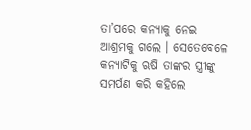ତା’ପରେ କନ୍ୟାକୁ ନେଇ ଆଶ୍ରମକୁ ଗଲେ । ସେତେବେଳେ କନ୍ୟାଟିକୁ ଋଷି ତାଙ୍କର ସ୍ତ୍ରୀଙ୍କୁ ସମର୍ପଣ କରି କହିଲେ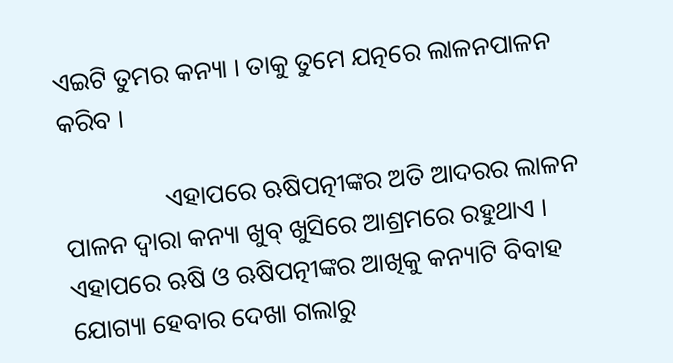ଏଇଟି ତୁମର କନ୍ୟା । ତାକୁ ତୁମେ ଯତ୍ନରେ ଲାଳନପାଳନ କରିବ ।

                ଏହାପରେ ଋଷିପତ୍ନୀଙ୍କର ଅତି ଆଦରର ଲାଳନ ପାଳନ ଦ୍ୱାରା କନ୍ୟା ଖୁବ୍ ଖୁସିରେ ଆଶ୍ରମରେ ରହୁଥାଏ । ଏହାପରେ ଋଷି ଓ ଋଷିପତ୍ନୀଙ୍କର ଆଖିକୁ କନ୍ୟାଟି ବିବାହ ଯୋଗ୍ୟା ହେବାର ଦେଖା ଗଲାରୁ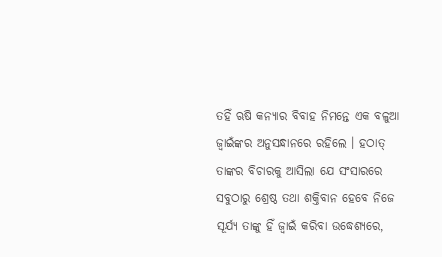ତହିଁ ଋଷି କନ୍ୟାର ବିବାହ ନିମନ୍ତେ ଏକ ବଳୁଆ ଜ୍ୱାଇଁଙ୍କର ଅନୁସନ୍ଧାନରେ ରହିଲେ । ହଠାତ୍ ତାଙ୍କର ବିଚାରକୁ ଆସିଲା ଯେ ସଂସାରରେ ସବୁଠାରୁ ଶ୍ରେଷ୍ଠ ତଥା ଶକ୍ତିବାନ ହେବେ ନିଜେ ସୂର୍ଯ୍ୟ ତାଙ୍କୁ ହିଁ ଜ୍ୱାଇଁ କରିବା ଉଦ୍ଧେଶ୍ୟରେ,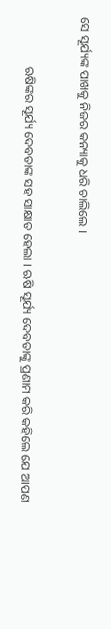ସେ ସୂର୍ଯ୍ୟଙ୍କ ପାଖକୁ ନିଜର କନ୍ୟାକୁ ଧରି ଚାଲିଲେ ।

                ଋଷିଙ୍କର ସୂର୍ଯ୍ୟ ଦେବତାଙ୍କ ସହ ସାକ୍ଷାତ ହେଲା । ଋଷି ସୂର୍ଯ୍ୟ ଦେବତାଙ୍କୁ ପ୍ରଣାମ କରି କହିଲେ ଯେ ଆପଣ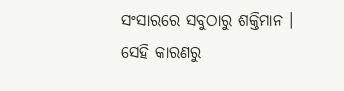ସଂସାରରେ ସବୁଠାରୁ ଶକ୍ତିମାନ । ସେହି କାରଣରୁ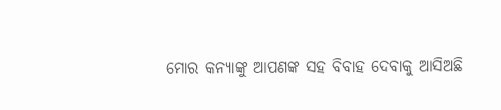ମୋର କନ୍ୟାଙ୍କୁ ଆପଣଙ୍କ ସହ ବିବାହ ଦେବାକୁ ଆସିଅଛି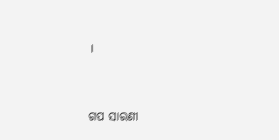।


ଗପ ସାରଣୀ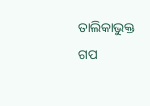ତାଲିକାଭୁକ୍ତ ଗପ